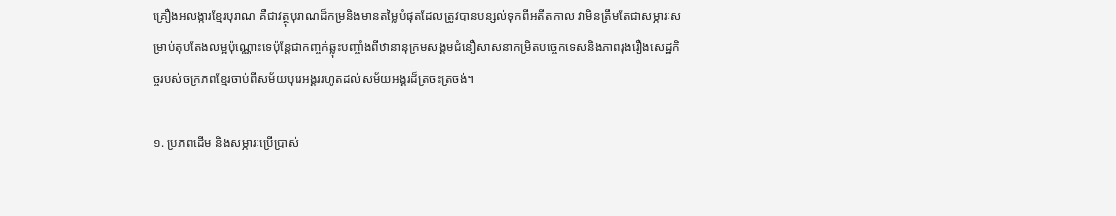គ្រឿងអលង្ការខ្មែរបុរាណ គឺជាវត្ថុបុរាណដ៏កម្រនិងមានតម្លៃបំផុតដែលត្រូវបានបន្សល់ទុកពីអតីតកាល វាមិនត្រឹមតែជាសម្ភារៈសម្រាប់តុបតែងលម្អប៉ុណ្ណោះទេប៉ុន្តែជាកញ្ចក់ឆ្លុះបញ្ចាំងពីឋានានុក្រមសង្គមជំនឿសាសនាកម្រិតបច្ចេកទេសនិងភាពរុងរឿងសេដ្ឋកិច្ចរបស់ចក្រភពខ្មែរចាប់ពីសម័យបុរេអង្គររហូតដល់សម័យអង្គរដ៏ត្រចះត្រចង់។

១. ប្រភពដើម និងសម្ភារៈប្រើប្រាស់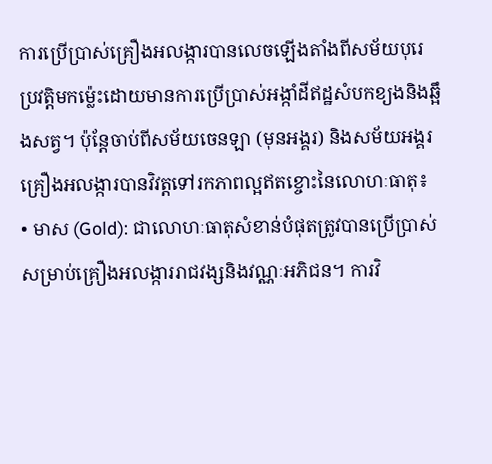ការប្រើប្រាស់គ្រឿងអលង្ការបានលេចឡើងតាំងពីសម័យបុរេប្រវត្តិមកម្ល៉េះដោយមានការប្រើប្រាស់អង្កាំដីឥដ្ឋសំបកខ្យងនិងឆ្អឹងសត្វ។ ប៉ុន្តែចាប់ពីសម័យចេនឡា (មុនអង្គរ) និងសម័យអង្គរគ្រឿងអលង្ការបានវិវត្តទៅរកភាពល្អឥតខ្ចោះនៃលោហៈធាតុ៖
• មាស (Gold): ជាលោហៈធាតុសំខាន់បំផុតត្រូវបានប្រើប្រាស់សម្រាប់គ្រឿងអលង្ការរាជវង្សនិងវណ្ណៈអភិជន។ ការវិ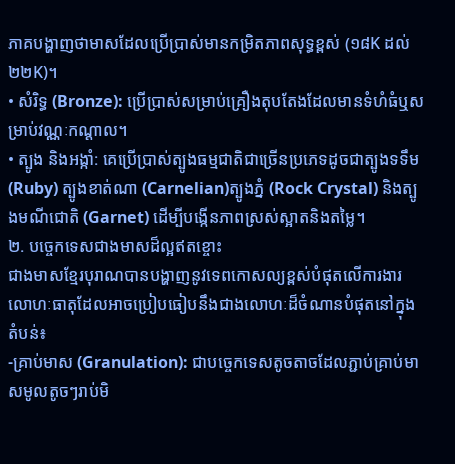ភាគបង្ហាញថាមាសដែលប្រើប្រាស់មានកម្រិតភាពសុទ្ធខ្ពស់ (១៨K ដល់ ២២K)។
• សំរិទ្ធ (Bronze): ប្រើប្រាស់សម្រាប់គ្រឿងតុបតែងដែលមានទំហំធំឬសម្រាប់វណ្ណៈកណ្តាល។
• ត្បូង និងអង្កាំ: គេប្រើប្រាស់ត្បូងធម្មជាតិជាច្រើនប្រភេទដូចជាត្បូងទទឹម (Ruby) ត្បូងខាត់ណា (Carnelian)ត្បូងភ្នំ (Rock Crystal) និងត្បូងមណីជោតិ (Garnet) ដើម្បីបង្កើនភាពស្រស់ស្អាតនិងតម្លៃ។
២. បច្ចេកទេសជាងមាសដ៏ល្អឥតខ្ចោះ
ជាងមាសខ្មែរបុរាណបានបង្ហាញនូវទេពកោសល្យខ្ពស់បំផុតលើការងារលោហៈធាតុដែលអាចប្រៀបធៀបនឹងជាងលោហៈដ៏ចំណានបំផុតនៅក្នុងតំបន់៖
-គ្រាប់មាស (Granulation): ជាបច្ចេកទេសតូចតាចដែលភ្ជាប់គ្រាប់មាសមូលតូចៗរាប់មិ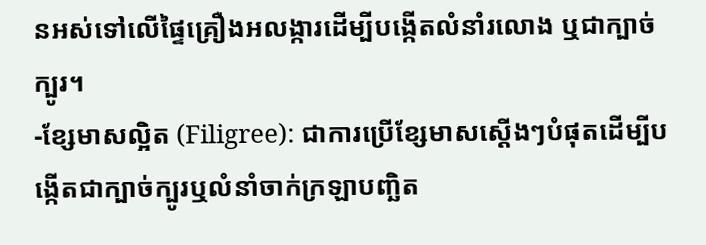នអស់ទៅលើផ្ទៃគ្រឿងអលង្ការដើម្បីបង្កើតលំនាំរលោង ឬជាក្បាច់ក្បូរ។
-ខ្សែមាសល្អិត (Filigree): ជាការប្រើខ្សែមាសស្តើងៗបំផុតដើម្បីបង្កើតជាក្បាច់ក្បូរឬលំនាំចាក់ក្រឡាបញ្ឆិត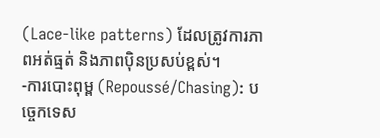(Lace-like patterns) ដែលត្រូវការភាពអត់ធ្មត់ និងភាពប៉ិនប្រសប់ខ្ពស់។
-ការបោះពុម្ព (Repoussé/Chasing): បច្ចេកទេស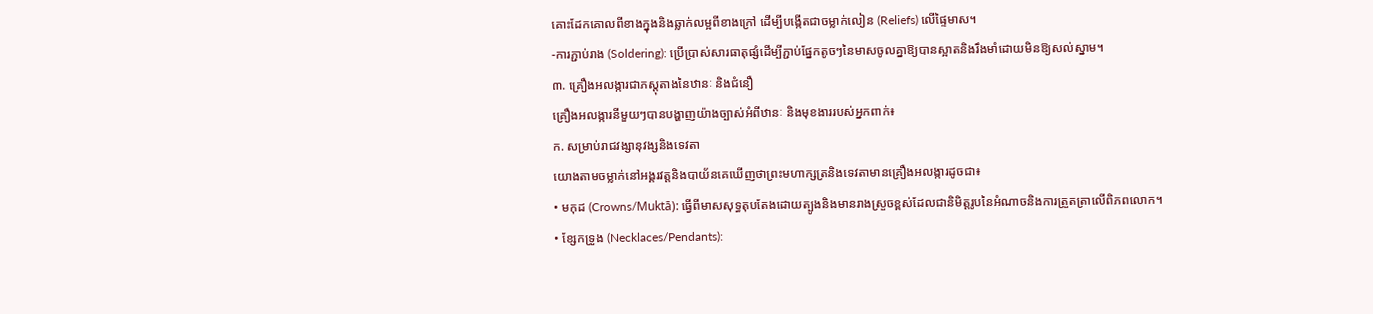គោះដែកគោលពីខាងក្នុងនិងឆ្លាក់លម្អពីខាងក្រៅ ដើម្បីបង្កើតជាចម្លាក់លៀន (Reliefs) លើផ្ទៃមាស។
-ការភ្ជាប់រាង (Soldering): ប្រើប្រាស់សារធាតុផ្សំដើម្បីភ្ជាប់ផ្នែកតូចៗនៃមាសចូលគ្នាឱ្យបានស្អាតនិងរឹងមាំដោយមិនឱ្យសល់ស្នាម។
៣. គ្រឿងអលង្ការជាភស្តុតាងនៃឋានៈ និងជំនឿ
គ្រឿងអលង្ការនីមួយៗបានបង្ហាញយ៉ាងច្បាស់អំពីឋានៈ និងមុខងាររបស់អ្នកពាក់៖
ក. សម្រាប់រាជវង្សានុវង្សនិងទេវតា
យោងតាមចម្លាក់នៅអង្គរវត្តនិងបាយ័នគេឃើញថាព្រះមហាក្សត្រនិងទេវតាមានគ្រឿងអលង្ការដូចជា៖
• មកុដ (Crowns/Muktā): ធ្វើពីមាសសុទ្ធតុបតែងដោយត្បូងនិងមានរាងស្រួចខ្ពស់ដែលជានិមិត្តរូបនៃអំណាចនិងការត្រួតត្រាលើពិភពលោក។
• ខ្សែកទ្រូង (Necklaces/Pendants):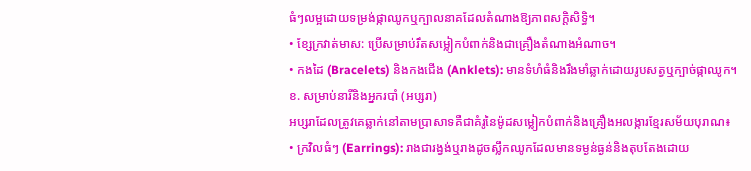ធំៗលម្អដោយទម្រង់ផ្កាឈូកឬក្បាលនាគដែលតំណាងឱ្យភាពសក្តិសិទ្ធិ។
• ខ្សែក្រវាត់មាស: ប្រើសម្រាប់រឹតសម្លៀកបំពាក់និងជាគ្រឿងតំណាងអំណាច។
• កងដៃ (Bracelets) និងកងជើង (Anklets): មានទំហំធំនិងរឹងមាំឆ្លាក់ដោយរូបសត្វឬក្បាច់ផ្កាឈូក។
ខ. សម្រាប់នារីនិងអ្នករបាំ (អប្សរា)
អប្សរាដែលត្រូវគេឆ្លាក់នៅតាមប្រាសាទគឺជាគំរូនៃម៉ូដសម្លៀកបំពាក់និងគ្រឿងអលង្ការខ្មែរសម័យបុរាណ៖
• ក្រវិលធំៗ (Earrings): រាងជារង្វង់ឬរាងដូចស្លឹកឈូកដែលមានទម្ងន់ធ្ងន់និងតុបតែងដោយ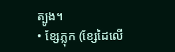ត្បូង។
• ខ្សែភ្លុក (ខ្សែដៃលើ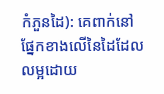កំភួនដៃ): គេពាក់នៅផ្នែកខាងលើនៃដៃដែលលម្អដោយ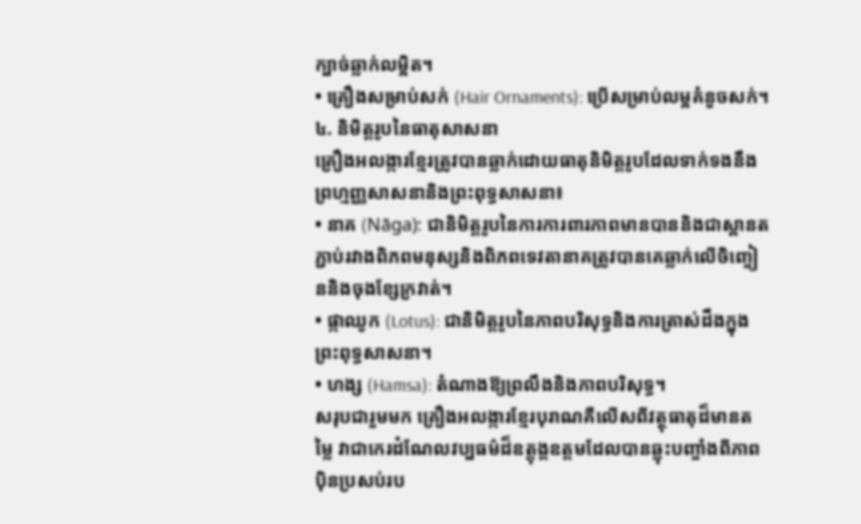ក្បាច់ឆ្លាក់លម្អិត។
• គ្រឿងសម្រាប់សក់ (Hair Ornaments): ប្រើសម្រាប់លម្អគំនួចសក់។
៤. និមិត្តរូបនៃធាតុសាសនា
គ្រឿងអលង្ការខ្មែរត្រូវបានឆ្លាក់ដោយធាតុនិមិត្តរូបដែលទាក់ទងនឹងព្រហ្មញ្ញសាសនានិងព្រះពុទ្ធសាសនា៖
• នាគ (Nāga): ជានិមិត្តរូបនៃការការពារភាពមានបាននិងជាស្ពានតភ្ជាប់រវាងពិភពមនុស្សនិងពិភពទេវតានាគត្រូវបានគេឆ្លាក់លើចិញ្ចៀននិងចុងខ្សែក្រវាត់។
• ផ្កាឈូក (Lotus): ជានិមិត្តរូបនៃភាពបរិសុទ្ធនិងការត្រាស់ដឹងក្នុងព្រះពុទ្ធសាសនា។
• ហង្ស (Hamsa): តំណាងឱ្យព្រលឹងនិងភាពបរិសុទ្ធ។
សរុបជារួមមក គ្រឿងអលង្ការខ្មែរបុរាណគឺលើសពីវត្ថុធាតុដ៏មានតម្លៃ វាជាកេរដំណែលវប្បធម៌ដ៏ឧត្តុង្គឧត្តមដែលបានឆ្លុះបញ្ចាំងពីភាពប៉ិនប្រសប់រប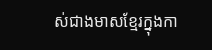ស់ជាងមាសខ្មែរក្នុងកា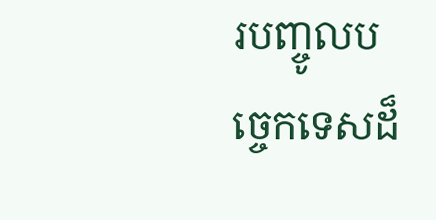របញ្ចូលបច្ចេកទេសដ៏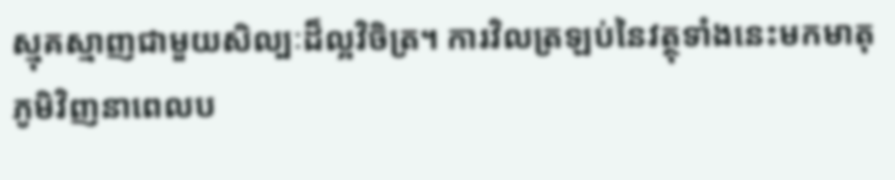ស្មុគស្មាញជាមួយសិល្បៈដ៏ល្អវិចិត្រ។ ការវិលត្រឡប់នៃវត្ថុទាំងនេះមកមាតុភូមិវិញនាពេលប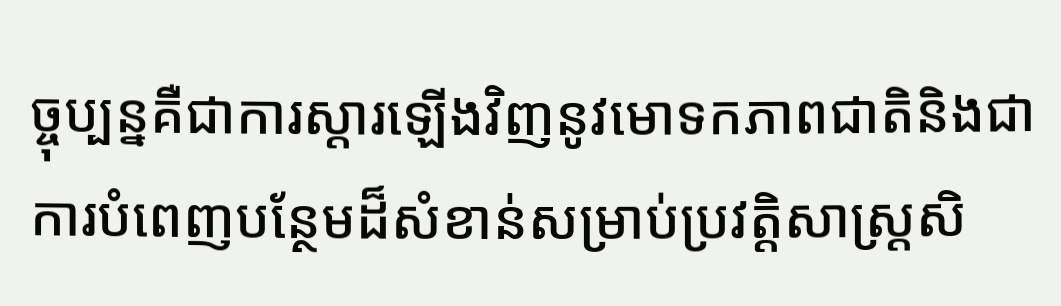ច្ចុប្បន្នគឺជាការស្តារឡើងវិញនូវមោទកភាពជាតិនិងជាការបំពេញបន្ថែមដ៏សំខាន់សម្រាប់ប្រវត្តិសាស្ត្រសិ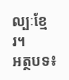ល្បៈខ្មែរ។
អត្ថបទ៖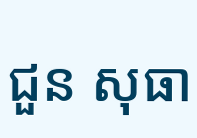ជួន សុធា